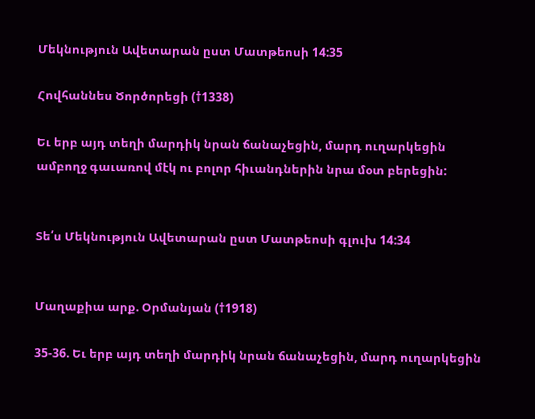Մեկնություն Ավետարան ըստ Մատթեոսի 14:35

Հովհաննես Ծործորեցի (†1338)

Եւ երբ այդ տեղի մարդիկ նրան ճանաչեցին, մարդ ուղարկեցին ամբողջ գաւառով մէկ ու բոլոր հիւանդներին նրա մօտ բերեցին:


Տե՛ս Մեկնություն Ավետարան ըստ Մատթեոսի գլուխ 14:34


Մաղաքիա արք. Օրմանյան (†1918)

35-36. Եւ երբ այդ տեղի մարդիկ նրան ճանաչեցին, մարդ ուղարկեցին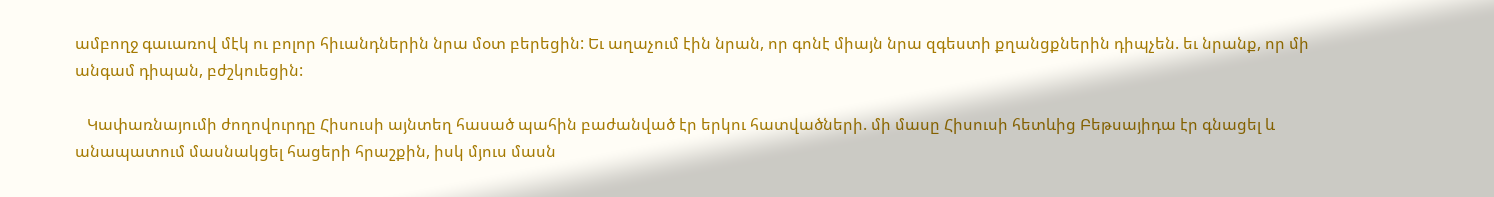ամբողջ գաւառով մէկ ու բոլոր հիւանդներին նրա մօտ բերեցին: Եւ աղաչում էին նրան, որ գոնէ միայն նրա զգեստի քղանցքներին դիպչեն. եւ նրանք, որ մի անգամ դիպան, բժշկուեցին:

   Կափառնայումի ժողովուրդը Հիսուսի այնտեղ հասած պահին բաժանված էր երկու հատվածների. մի մասը Հիսուսի հետևից Բեթսայիդա էր գնացել և անապատում մասնակցել հացերի հրաշքին, իսկ մյուս մասն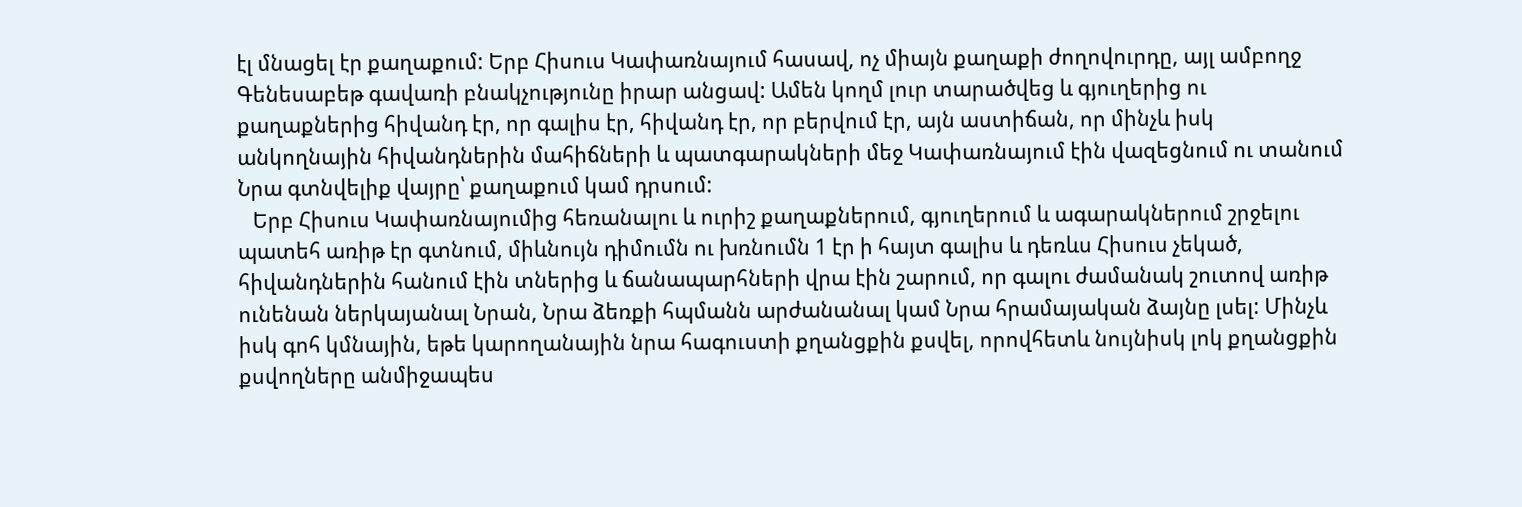էլ մնացել էր քաղաքում: Երբ Հիսուս Կափառնայում հասավ, ոչ միայն քաղաքի ժողովուրդը, այլ ամբողջ Գենեսաբեթ գավառի բնակչությունը իրար անցավ: Ամեն կողմ լուր տարածվեց և գյուղերից ու քաղաքներից հիվանդ էր, որ գալիս էր, հիվանդ էր, որ բերվում էր, այն աստիճան, որ մինչև իսկ անկողնային հիվանդներին մահիճների և պատգարակների մեջ Կափառնայում էին վազեցնում ու տանում Նրա գտնվելիք վայրը՝ քաղաքում կամ դրսում:
   Երբ Հիսուս Կափառնայումից հեռանալու և ուրիշ քաղաքներում, գյուղերում և ագարակներում շրջելու պատեհ առիթ էր գտնում, միևնույն դիմումն ու խռնումն 1 էր ի հայտ գալիս և դեռևս Հիսուս չեկած, հիվանդներին հանում էին տներից և ճանապարհների վրա էին շարում, որ գալու ժամանակ շուտով առիթ ունենան ներկայանալ Նրան, Նրա ձեռքի հպմանն արժանանալ կամ Նրա հրամայական ձայնը լսել: Մինչև իսկ գոհ կմնային, եթե կարողանային նրա հագուստի քղանցքին քսվել, որովհետև նույնիսկ լոկ քղանցքին քսվողները անմիջապես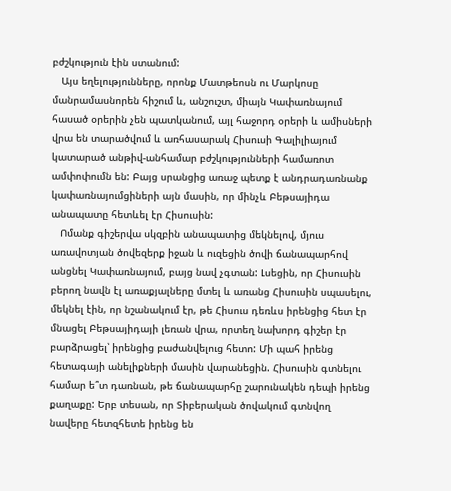բժշկություն էին ստանում:
   Այս եղելությունները, որոնք Մատթեոսն ու Մարկոսը մանրամասնորեն հիշում և, անշուշտ, միայն Կափառնայում հասած օրերին չեն պատկանում, այլ հաջորդ օրերի և ամիսների վրա են տարածվում և առհասարակ Հիսուսի Գալիլիայում կատարած անթիվ-անհամար բժշկությունների համառոտ ամփոփումն են: Բայց սրանցից առաջ պետք է անդրադառնանք կափառնայումցիների այն մասին, որ մինչև Բեթսայիդա անապատը հետևել էր Հիսուսին:
   Ոմանք գիշերվա սկզբին անապատից մեկնելով, մյուս առավոտյան ծովեզերք իջան և ուզեցին ծովի ճանապարհով անցնել Կափառնայում, բայց նավ չգտան: Լսեցին, որ Հիսուսին բերող նավն էլ առաքյալները մտել և առանց Հիսուսին սպասելու, մեկնել էին, որ նշանակում էր, թե Հիսուս դեռևս իրենցից հետ էր մնացել Բեթսայիդայի լեռան վրա, որտեղ նախորդ գիշեր էր բարձրացել՝ իրենցից բաժանվելուց հետո: Մի պահ իրենց հետագայի անելիքների մասին վարանեցին. Հիսուսին գտնելու համար ե՞տ դառնան, թե ճանապարհը շարունակեն դեպի իրենց քաղաքը: Երբ տեսան, որ Տիբերական ծովակում գտնվող նավերը հետզհետե իրենց են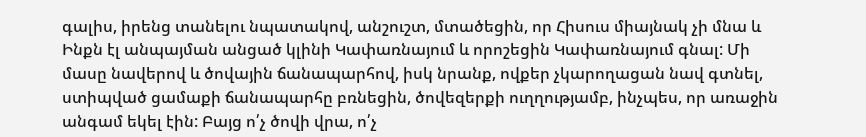գալիս, իրենց տանելու նպատակով, անշուշտ, մտածեցին, որ Հիսուս միայնակ չի մնա և Ինքն էլ անպայման անցած կլինի Կափառնայում և որոշեցին Կափառնայում գնալ: Մի մասը նավերով և ծովային ճանապարհով, իսկ նրանք, ովքեր չկարողացան նավ գտնել, ստիպված ցամաքի ճանապարհը բռնեցին, ծովեզերքի ուղղությամբ, ինչպես, որ առաջին անգամ եկել էին: Բայց ո՛չ ծովի վրա, ո՛չ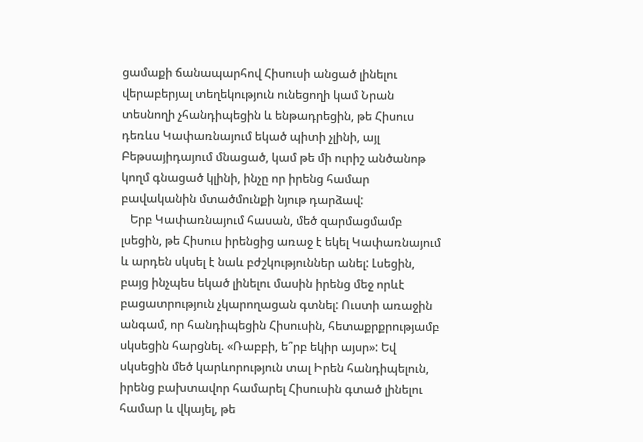ցամաքի ճանապարհով Հիսուսի անցած լինելու վերաբերյալ տեղեկություն ունեցողի կամ Նրան տեսնողի չհանդիպեցին և ենթադրեցին, թե Հիսուս դեռևս Կափառնայում եկած պիտի չլինի, այլ Բեթսայիդայում մնացած, կամ թե մի ուրիշ անծանոթ կողմ գնացած կլինի, ինչը որ իրենց համար բավականին մտածմունքի նյութ դարձավ:
   Երբ Կափառնայում հասան, մեծ զարմացմամբ լսեցին, թե Հիսուս իրենցից առաջ է եկել Կափառնայում և արդեն սկսել է նաև բժշկություններ անել: Լսեցին, բայց ինչպես եկած լինելու մասին իրենց մեջ որևէ բացատրություն չկարողացան գտնել: Ուստի առաջին անգամ, որ հանդիպեցին Հիսուսին, հետաքրքրությամբ սկսեցին հարցնել. «Ռաբբի, ե՞րբ եկիր այսր»: Եվ սկսեցին մեծ կարևորություն տալ Իրեն հանդիպելուն, իրենց բախտավոր համարել Հիսուսին գտած լինելու համար և վկայել, թե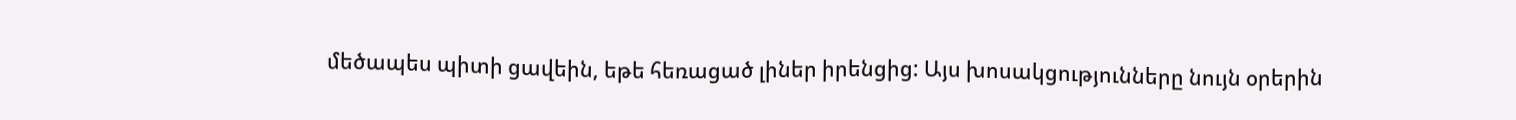մեծապես պիտի ցավեին, եթե հեռացած լիներ իրենցից: Այս խոսակցությունները նույն օրերին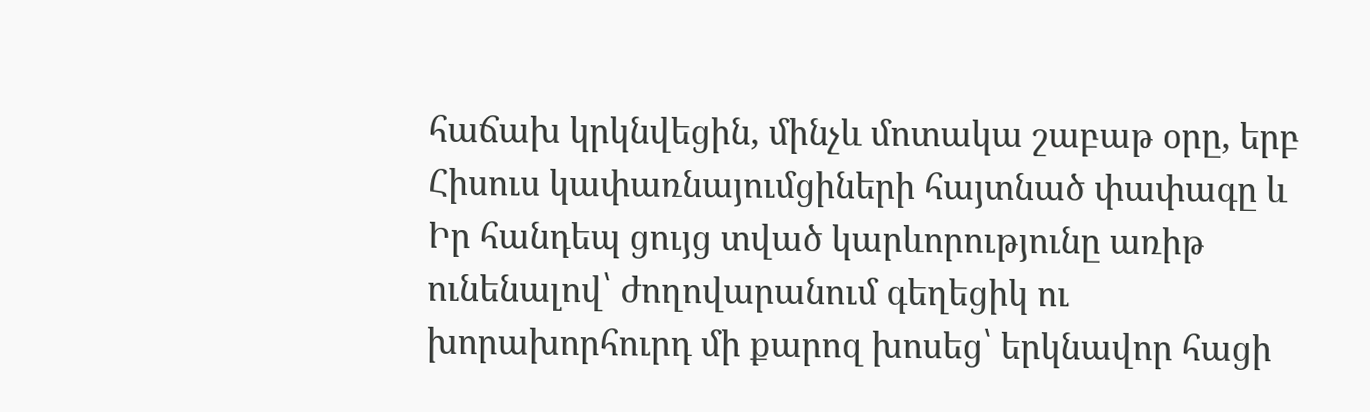հաճախ կրկնվեցին, մինչև մոտակա շաբաթ օրը, երբ Հիսուս կափառնայումցիների հայտնած փափագը և Իր հանդեպ ցույց տված կարևորությունը առիթ ունենալով՝ ժողովարանում գեղեցիկ ու խորախորհուրդ մի քարոզ խոսեց՝ երկնավոր հացի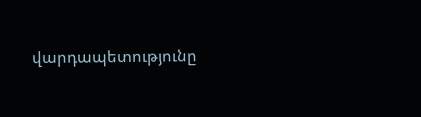վարդապետությունը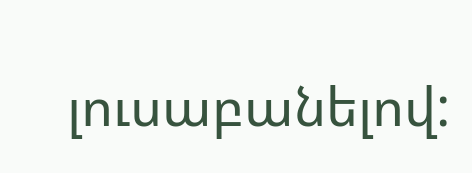լուսաբանելով: